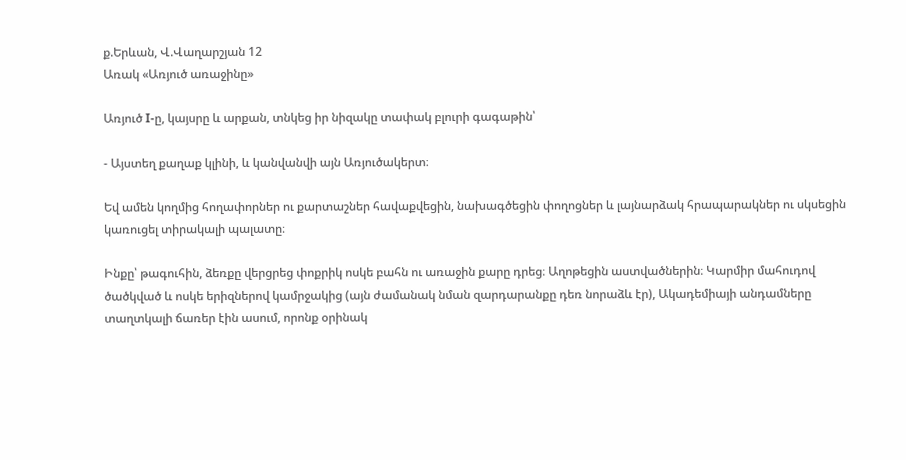ք.Երևան, Վ.Վաղարշյան 12
Առակ «Առյուծ առաջինը»

Առյուծ I-ը, կայսրը և արքան, տնկեց իր նիզակը տափակ բլուրի գագաթին՝

- Այստեղ քաղաք կլինի, և կանվանվի այն Առյուծակերտ։

Եվ ամեն կողմից հողափորներ ու քարտաշներ հավաքվեցին, նախագծեցին փողոցներ և լայնարձակ հրապարակներ ու սկսեցին կառուցել տիրակալի պալատը։

Ինքը՝ թագուհին, ձեռքը վերցրեց փոքրիկ ոսկե բահն ու առաջին քարը դրեց։ Աղոթեցին աստվածներին։ Կարմիր մահուդով ծածկված և ոսկե երիզներով կամրջակից (այն ժամանակ նման զարդարանքը դեռ նորաձև էր), Ակադեմիայի անդամները տաղտկալի ճառեր էին ասում, որոնք օրինակ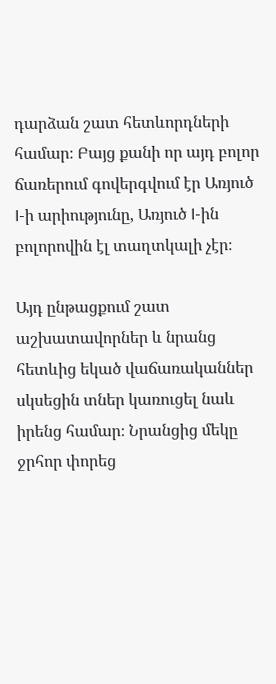դարձան շատ հետևորդների համար։ Բայց քանի որ այդ բոլոր ճառերում գովերգվում էր Առյուծ I-ի արիությունը, Առյուծ I-ին բոլորովին էլ տաղտկալի չէր։

Այդ ընթացքում շատ աշխատավորներ և նրանց հետևից եկած վաճառականներ սկսեցին տներ կառուցել նաև իրենց համար։ Նրանցից մեկը ջրհոր փորեց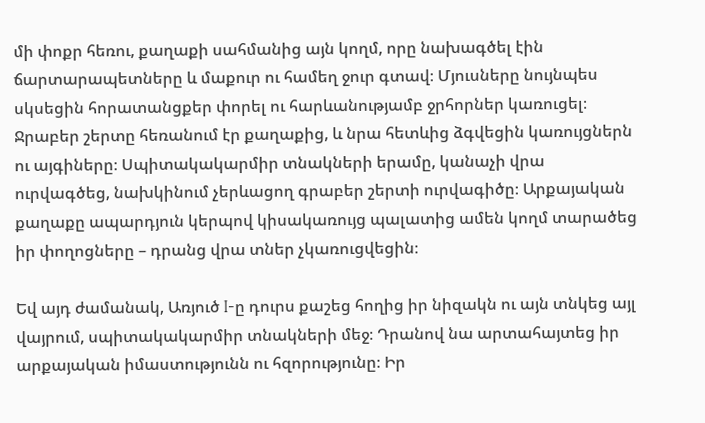մի փոքր հեռու, քաղաքի սահմանից այն կողմ, որը նախագծել էին ճարտարապետները և մաքուր ու համեղ ջուր գտավ։ Մյուսները նույնպես սկսեցին հորատանցքեր փորել ու հարևանությամբ ջրհորներ կառուցել։ Ջրաբեր շերտը հեռանում էր քաղաքից, և նրա հետևից ձգվեցին կառույցներն ու այգիները։ Սպիտակակարմիր տնակների երամը, կանաչի վրա ուրվագծեց, նախկինում չերևացող գրաբեր շերտի ուրվագիծը։ Արքայական քաղաքը ապարդյուն կերպով կիսակառույց պալատից ամեն կողմ տարածեց իր փողոցները – դրանց վրա տներ չկառուցվեցին։

Եվ այդ ժամանակ, Առյուծ I-ը դուրս քաշեց հողից իր նիզակն ու այն տնկեց այլ վայրում, սպիտակակարմիր տնակների մեջ։ Դրանով նա արտահայտեց իր արքայական իմաստությունն ու հզորությունը։ Իր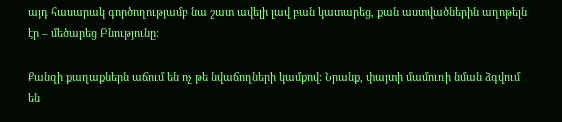այդ հասարակ գործողությամբ նա շատ ավելի լավ բան կատարեց, քան աստվածներին աղոթելն էր – մեծարեց Բնությունը։

Քանզի քաղաքներն աճում են ոչ թե նվաճողների կամքով։ Նրանք, փայտի մամուռի նման ձգվում են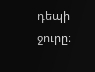դեպի ջուրը։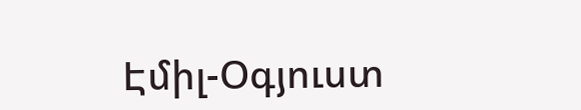Էմիլ-Օգյուստ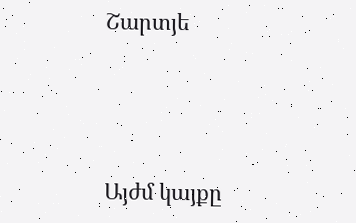Շարտյե




Այժմ կայքը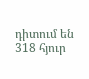դիտում են 318 հյուր